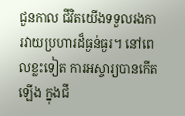ជួនកាល ជីវិតយើងទទួលរងការវាយប្រហារដ៏ធ្ងន់ធ្ងរ។ នៅពេលខ្លះទៀត ការអស្ចារ្យបានកើតឡើង ក្នុងជី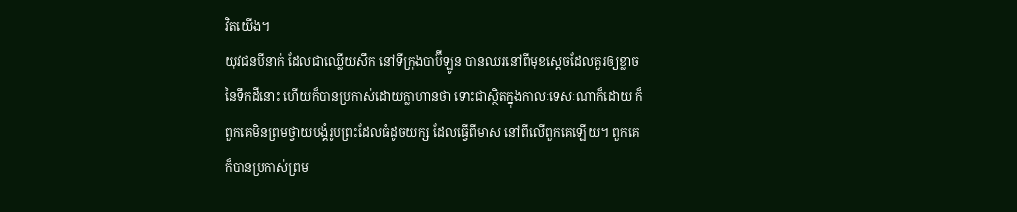វិតយើង។
យុវជនបីនាក់ ដែលជាឈ្លើយសឹក នៅទីក្រុងបាប៊ីឡូន បានឈរនៅពីមុខស្តេចដែលគួរឲ្យខ្លាច នៃទឹកដីនោះ ហើយក៏បានប្រកាស់ដោយក្លាហានថា ទោះជាស្ថិតក្នុងកាលៈទេសៈណាក៏ដោយ ក៏ពួកគេមិនព្រមថ្វាយបង្គំរូបព្រះដែលធំដូចយក្ស ដែលធ្វើពីមាស នៅពីលើពួកគេឡើយ។ ពួកគេក៏បានប្រកាស់ព្រម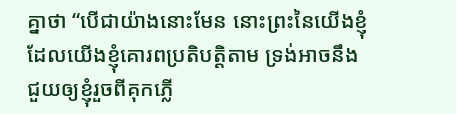គ្នាថា “បើជាយ៉ាងនោះមែន នោះព្រះនៃយើងខ្ញុំ ដែលយើងខ្ញុំគោរពប្រតិបត្តិតាម ទ្រង់អាចនឹងជួយឲ្យខ្ញុំរួចពីគុកភ្លើ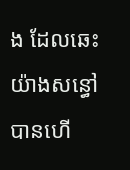ង ដែលឆេះយ៉ាងសន្ធៅបានហើ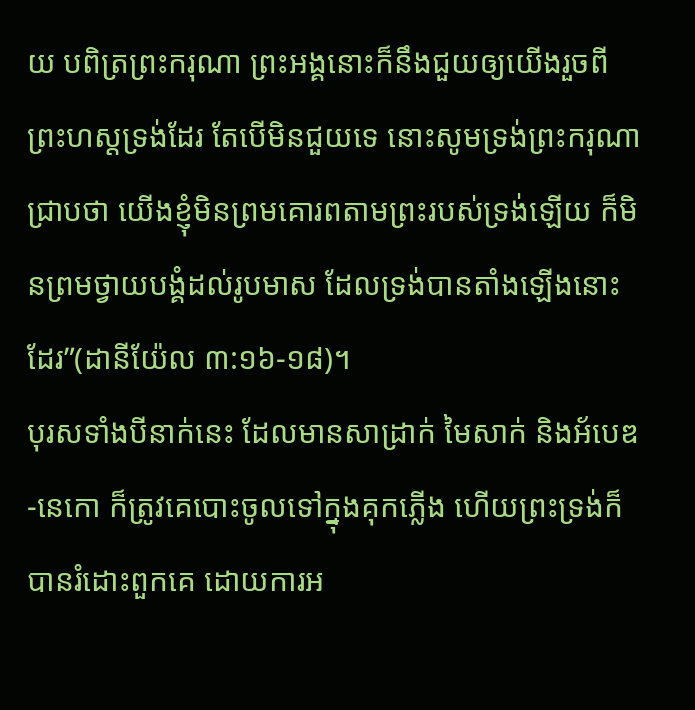យ បពិត្រព្រះករុណា ព្រះអង្គនោះក៏នឹងជួយឲ្យយើងរួចពីព្រះហស្តទ្រង់ដែរ តែបើមិនជួយទេ នោះសូមទ្រង់ព្រះករុណាជ្រាបថា យើងខ្ញុំមិនព្រមគោរពតាមព្រះរបស់ទ្រង់ឡើយ ក៏មិនព្រមថ្វាយបង្គំដល់រូបមាស ដែលទ្រង់បានតាំងឡើងនោះដែរ”(ដានីយ៉ែល ៣:១៦-១៨)។
បុរសទាំងបីនាក់នេះ ដែលមានសាដ្រាក់ មៃសាក់ និងអ័បេឌ-នេកោ ក៏ត្រូវគេបោះចូលទៅក្នុងគុកភ្លើង ហើយព្រះទ្រង់ក៏បានរំដោះពួកគេ ដោយការអ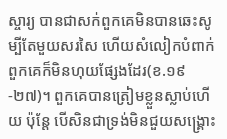ស្ចារ្យ បានជាសក់ពួកគេមិនបានឆេះសូម្បីតែមួយសរសៃ ហើយសំលៀកបំពាក់ពួកគេក៏មិនហុយផ្សែងដែរ(ខ.១៩-២៧)។ ពួកគេបានត្រៀមខ្លួនស្លាប់ហើយ ប៉ុន្តែ បើសិនជាទ្រង់មិនជួយសង្រ្គោះ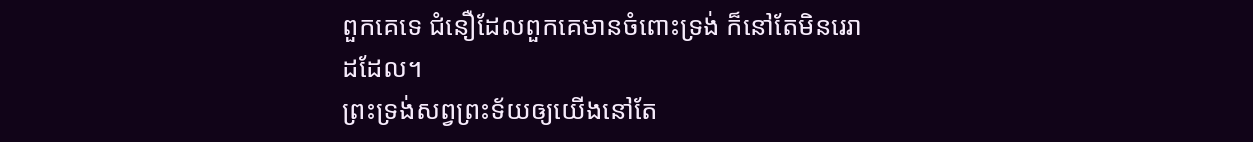ពួកគេទេ ជំនឿដែលពួកគេមានចំពោះទ្រង់ ក៏នៅតែមិនរេរាដដែល។
ព្រះទ្រង់សព្វព្រះទ័យឲ្យយើងនៅតែ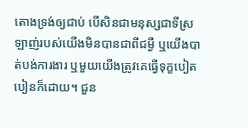តោងទ្រង់ឲ្យជាប់ បើសិនជាមនុស្សជាទីស្រឡាញ់របស់យើងមិនបានជាពីជម្ងឺ ឬយើងបាត់បង់ការងារ ឬមួយយើងត្រូវគេធ្វើទុក្ខបៀតបៀនក៏ដោយ។ ជួន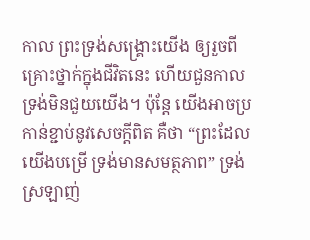កាល ព្រះទ្រង់សង្រ្គោះយើង ឲ្យរួចពីគ្រោះថ្នាក់ក្នុងជីវិតនេះ ហើយជួនកាល ទ្រង់មិនជួយយើង។ ប៉ុន្តែ យើងអាចប្រកាន់ខ្ជាប់នូវសេចក្តីពិត គឺថា “ព្រះដែលយើងបម្រើ ទ្រង់មានសមត្ថភាព” ទ្រង់ស្រឡាញ់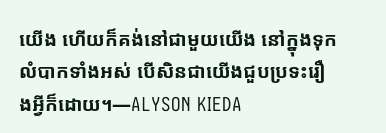យើង ហើយក៏គង់នៅជាមួយយើង នៅក្នុងទុកលំបាកទាំងអស់ បើសិនជាយើងជួបប្រទះរឿងអ្វីក៏ដោយ។—ALYSON KIEDA